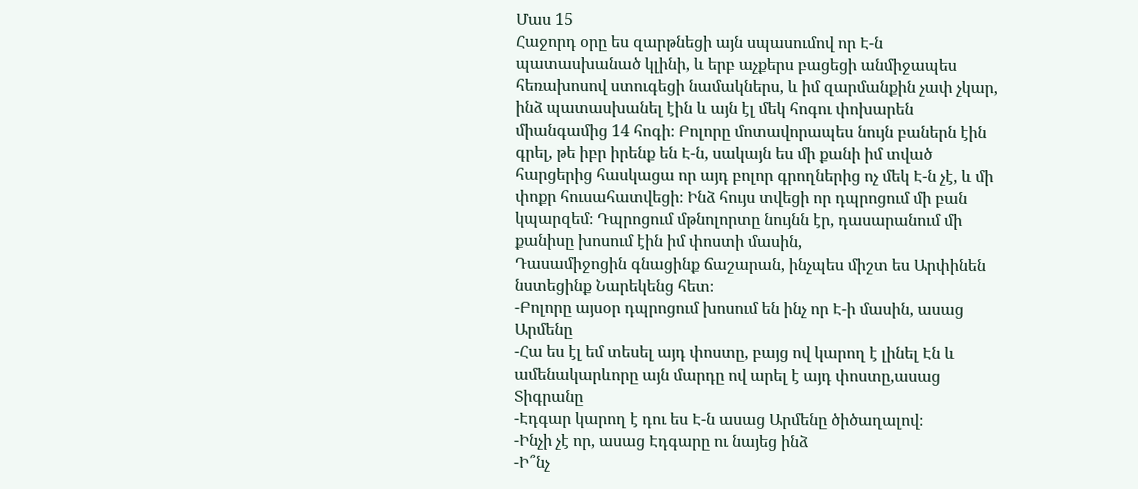Մաս 15
Հաջորդ օրը ես զարթնեցի այն սպասումով որ Է-ն պատասխանած կլինի, և երբ աչքերս բացեցի անմիջապես հեռախոսով ստուգեցի նամակներս, և իմ զարմանքին չափ չկար, ինձ պատասխանել էին և այն էլ մեկ հոգու փոխարեն միանգամից 14 հոգի։ Բոլորը մոտավորապես նույն բաներն էին գրել, թե իբր իրենք են Է-ն, սակայն ես մի քանի իմ տված հարցերից հասկացա որ այդ բոլոր գրողներից ոչ մեկ Է-ն չէ, և մի փոքր հուսահատվեցի։ Ինձ հույս տվեցի որ դպրոցում մի բան կպարզեմ։ Դպրոցում մթնոլորտը նույնն էր, դասարանում մի քանիսը խոսում էին իմ փոստի մասին,
Դասամիջոցին գնացինք ճաշարան, ինչպես միշտ ես Արփինեն նստեցինք Նարեկենց հետ։
-Բոլորը այսօր դպրոցում խոսում են ինչ որ Է-ի մասին, ասաց Արմենը
-Հա ես էլ եմ տեսել այդ փոստը, բայց ով կարող է լինել Էն և ամենակարևորը այն մարդը ով արել է այդ փոստը,ասաց Տիգրանը
-Էդգար կարող է դու ես Է-ն ասաց Արմենը ծիծաղալով։
-Ինչի չէ որ, ասաց Էդգարը ու նայեց ինձ
-Ի՞նչ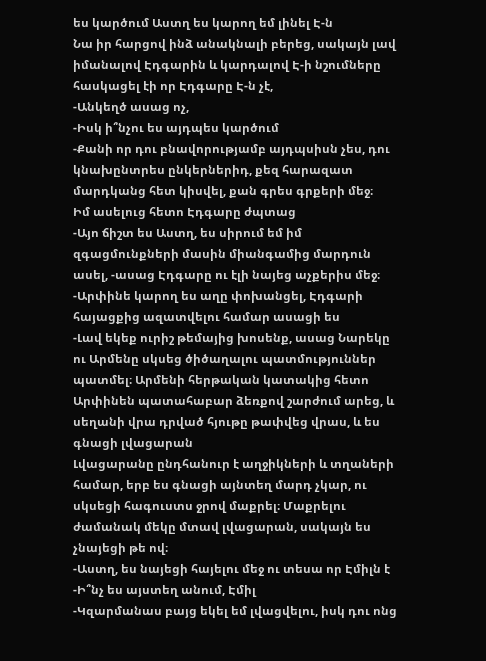ես կարծում Աստղ ես կարող եմ լինել Է-ն
Նա իր հարցով ինձ անակնալի բերեց, սակայն լավ իմանալով Էդգարին և կարդալով Է-ի նշումները հասկացել էի որ Էդգարը Է-ն չէ,
-Անկեղծ ասաց ոչ,
-Իսկ ի՞նչու ես այդպես կարծում
-Քանի որ դու բնավորությամբ այդպսիսն չես, դու կնախընտրես ընկերներիդ, քեզ հարազատ մարդկանց հետ կիսվել, քան գրես գրքերի մեջ։
Իմ ասելուց հետո Էդգարը ժպտաց
-Այո ճիշտ ես Աստղ, ես սիրում եմ իմ զգացմունքների մասին միանգամից մարդուն ասել, -ասաց Էդգարը ու էլի նայեց աչքերիս մեջ։
-Արփինե կարող ես աղը փոխանցել, Էդգարի հայացքից ազատվելու համար ասացի ես
-Լավ եկեք ուրիշ թեմայից խոսենք, ասաց Նարեկը ու Արմենը սկսեց ծիծաղալու պատմություններ պատմել։ Արմենի հերթական կատակից հետո Արփինեն պատահաբար ձեռքով շարժում արեց, և սեղանի վրա դրված հյութը թափվեց վրաս, և ես գնացի լվացարան
Լվացարանը ընդհանուր է աղջիկների և տղաների համար, երբ ես գնացի այնտեղ մարդ չկար, ու սկսեցի հագուստս ջրով մաքրել։ Մաքրելու ժամանակ մեկը մտավ լվացարան, սակայն ես չնայեցի թե ով։
-Աստղ, ես նայեցի հայելու մեջ ու տեսա որ Էմիլն է
-Ի՞նչ ես այստեղ անում, Էմիլ
-Կզարմանաս բայց եկել եմ լվացվելու, իսկ դու ոնց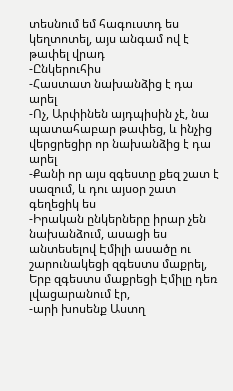տեսնում եմ հագուստդ ես կեղտոտել, այս անգամ ով է թափել վրադ
-Ընկերուհիս
-Հաստատ նախանձից է դա արել
-Ոչ, Արփինեն այդպիսին չէ, նա պատահաբար թափեց, և ինչից վերցրեցիր որ նախանձից է դա արել
-Քանի որ այս զգեստը քեզ շատ է սազում, և դու այսօր շատ գեղեցիկ ես
-Իրական ընկերները իրար չեն նախանձում, ասացի ես անտեսելով Էմիլի ասածը ու շարունակեցի զգեստս մաքրել, Երբ զգեստս մաքրեցի Էմիլը դեռ լվացարանում էր,
-արի խոսենք Աստղ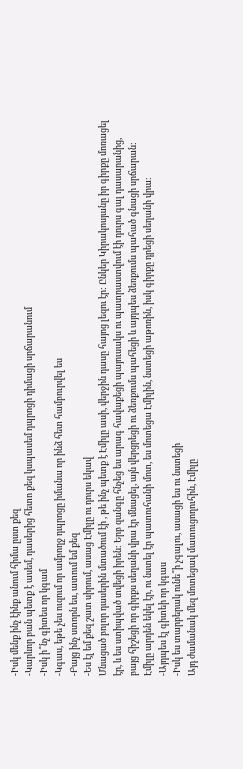-Իսկ մենք ինչ էինք անում հիմա ըստ քեզ
-Կարևոր բան պետք է ասեմ, դասերից հետո քեզ կսպասեմ դպրոցի դիմացի սրճարանում
-Իսկ ի՞նչ գիտես որ կգամ
-Կգաս, եթե չես ուզում որ ամբողջ դպրոցը իմանա որ ինձ հետ համբուրվել ես
-Բայց ինչ ստորն ես, ատում եմ քեզ
-Ես էլ եմ քեզ շատ սիրում, ասաց Էմիլը ու դուրս եկավ
Մնացած բոլոր դասերին մտածում էի , թե ինչ պետք է Էմիլը ասի, վերջին դասը հայոց լեզու էր: Ընկեր Կիրակոսյանը իր գիրքը մոռացել էր, և ես ստիպված տվեցի իրեն: Երբ զանգը հնչեց ես արագ հավաքեցի պայուսակս ու պատրաստվում էի դուրս գալ դասարանից, բայց հիշեցի որ գիրքս սեղանի վրա էր մնացել, այն վերցրեցի ու ձեռքումս պահեցի և այդպես ձեռքումս պահած գնացի սրճարան: Էմիլը արդեն եկել էր, ու նստել էր պատուհանի մոտ, ես մոտեցա Էմիլին, նստեցի աթոռին, իսկ գիրքը դրեցի սեղանի վրա:
-Այդպես էլ գիտեի որ կգաս
-Իսկ ես տարբերակ ունե՞ի չգալու, ասացի ես ու նստեցի
Այդ ժամանակ մեզ մոտեցավ մատուցողուհին, Էմիլը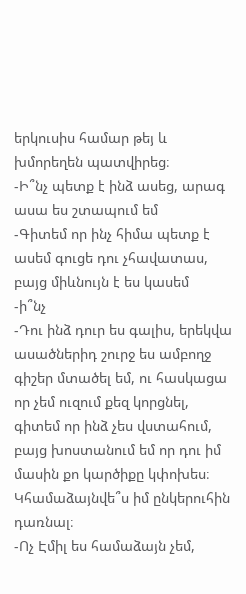երկուսիս համար թեյ և խմորեղեն պատվիրեց։
-Ի՞նչ պետք է ինձ ասեց, արագ ասա ես շտապում եմ
-Գիտեմ որ ինչ հիմա պետք է ասեմ գուցե դու չհավատաս, բայց միևնույն է ես կասեմ
-ի՞նչ
-Դու ինձ դուր ես գալիս, երեկվա ասածներիդ շուրջ ես ամբողջ գիշեր մտածել եմ, ու հասկացա որ չեմ ուզում քեզ կորցնել, գիտեմ որ ինձ չես վստահում, բայց խոստանում եմ որ դու իմ մասին քո կարծիքը կփոխես։ Կհամաձայնվե՞ս իմ ընկերուհին դառնալ։
-Ոչ Էմիլ ես համաձայն չեմ,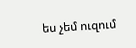ես չեմ ուզում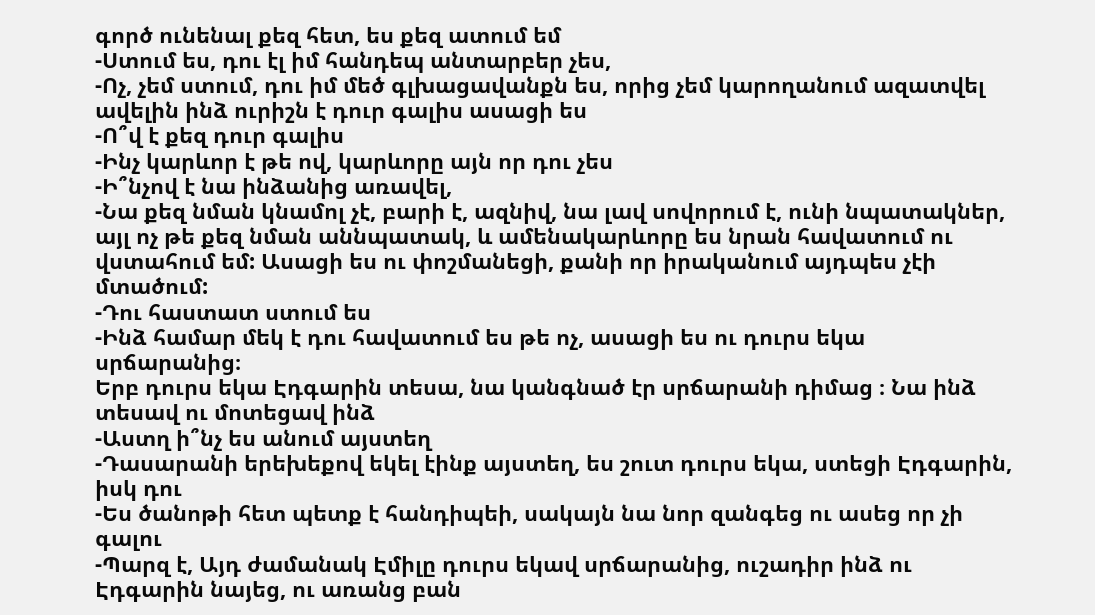գործ ունենալ քեզ հետ, ես քեզ ատում եմ
-Ստում ես, դու էլ իմ հանդեպ անտարբեր չես,
-Ոչ, չեմ ստում, դու իմ մեծ գլխացավանքն ես, որից չեմ կարողանում ազատվել ավելին ինձ ուրիշն է դուր գալիս ասացի ես
-Ո՞վ է քեզ դուր գալիս
-Ինչ կարևոր է թե ով, կարևորը այն որ դու չես
-Ի՞նչով է նա ինձանից առավել,
-Նա քեզ նման կնամոլ չէ, բարի է, ազնիվ, նա լավ սովորում է, ունի նպատակներ, այլ ոչ թե քեզ նման աննպատակ, և ամենակարևորը ես նրան հավատում ու վստահում եմ: Ասացի ես ու փոշմանեցի, քանի որ իրականում այդպես չէի մտածում:
-Դու հաստատ ստում ես
-Ինձ համար մեկ է դու հավատում ես թե ոչ, ասացի ես ու դուրս եկա սրճարանից։
Երբ դուրս եկա Էդգարին տեսա, նա կանգնած էր սրճարանի դիմաց ։ Նա ինձ տեսավ ու մոտեցավ ինձ
-Աստղ ի՞նչ ես անում այստեղ
-Դասարանի երեխեքով եկել էինք այստեղ, ես շուտ դուրս եկա, ստեցի Էդգարին, իսկ դու
-Ես ծանոթի հետ պետք է հանդիպեի, սակայն նա նոր զանգեց ու ասեց որ չի գալու
-Պարզ է, Այդ ժամանակ Էմիլը դուրս եկավ սրճարանից, ուշադիր ինձ ու Էդգարին նայեց, ու առանց բան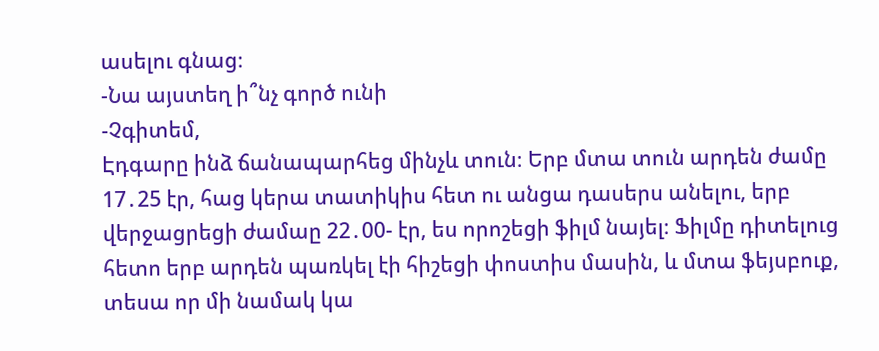ասելու գնաց։
-Նա այստեղ ի՞նչ գործ ունի
-Չգիտեմ,
Էդգարը ինձ ճանապարհեց մինչև տուն։ Երբ մտա տուն արդեն ժամը 17․25 էր, հաց կերա տատիկիս հետ ու անցա դասերս անելու, երբ վերջացրեցի ժամաը 22․00- էր, ես որոշեցի ֆիլմ նայել։ Ֆիլմը դիտելուց հետո երբ արդեն պառկել էի հիշեցի փոստիս մասին, և մտա ֆեյսբուք, տեսա որ մի նամակ կա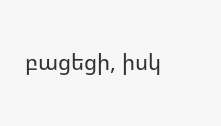բացեցի, իսկ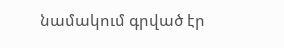նամակում գրված էր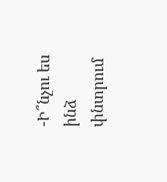-Ի՞նչու ես ինձ փնտրում